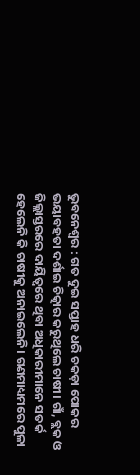ଭୁବନେଶ୍ୱର : ଗତ ଦୁଇ ସପ୍ତାହ ଧରି ଚକଡ଼ା ପୋକର ଭୟାବହତା ଦର୍ଶାଇ ଚିତ୍କାର କରୁଥିଲେ ଚାଷୀ। ଗାଁ, ବ୍ଲକ ଓ ଜିଲ୍ଲାସ୍ତରରେ ଦାୟିତ୍ୱରେ ଥିବା ଅଧିକାରୀମାନେ ସତର୍କ ହେଲେନି କି ଚାଷୀକୁ ଅନାଇଲେନି। ଗଣମାଧ୍ୟମରେ ପୁଳା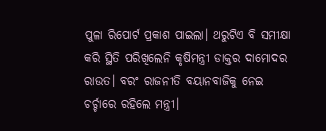ପୁଳା ରିପୋର୍ଟ ପ୍ରକାଶ ପାଇଲା। ଥରୁଟିଏ ବି ସମୀକ୍ଷା କରି ସ୍ଥିତି ପରିଖିଲେନି କୃଷିମନ୍ତ୍ରୀ ଡାକ୍ତର ଦାମୋଦର ରାଉତ। ବରଂ ରାଜନୀତି ବୟାନବାଜିକୁ ନେଇ ଚର୍ଚ୍ଚାରେ ରହିଲେ ମନ୍ତ୍ରୀ।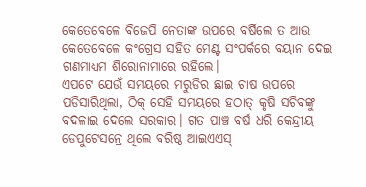କେତେବେଳେ ବିଜେପି ନେତାଙ୍କ ଉପରେ ବର୍ଷିଲେ ତ ଆଉ କେତେବେଳେ କଂଗ୍ରେସ ସହିତ ମେଣ୍ଟ ସଂପର୍କରେ ବୟାନ ଦେଇ ଗଣମାଧ୍ୟମ ଶିରୋନାମାରେ ରହିଲେ।
ଏପଟେ ଯେଉଁ ସମୟରେ ମରୁଡିର ଛାଇ ଚାଷ ଉପରେ ପଡିସାରିଥିଲା, ଠିକ୍ ସେହି ସମୟରେ ହଠାତ୍ କୃଷି ସଚିବଙ୍କୁ ବଦଳାଇ ଦେଲେ ସରକାର। ଗତ ପାଞ୍ଚ ବର୍ଷ ଧରି କେନ୍ଦ୍ରୀୟ ଡେପୁଟେସନ୍ରେ ଥିଲେ ବରିଷ୍ଠ ଆଇଏଏସ୍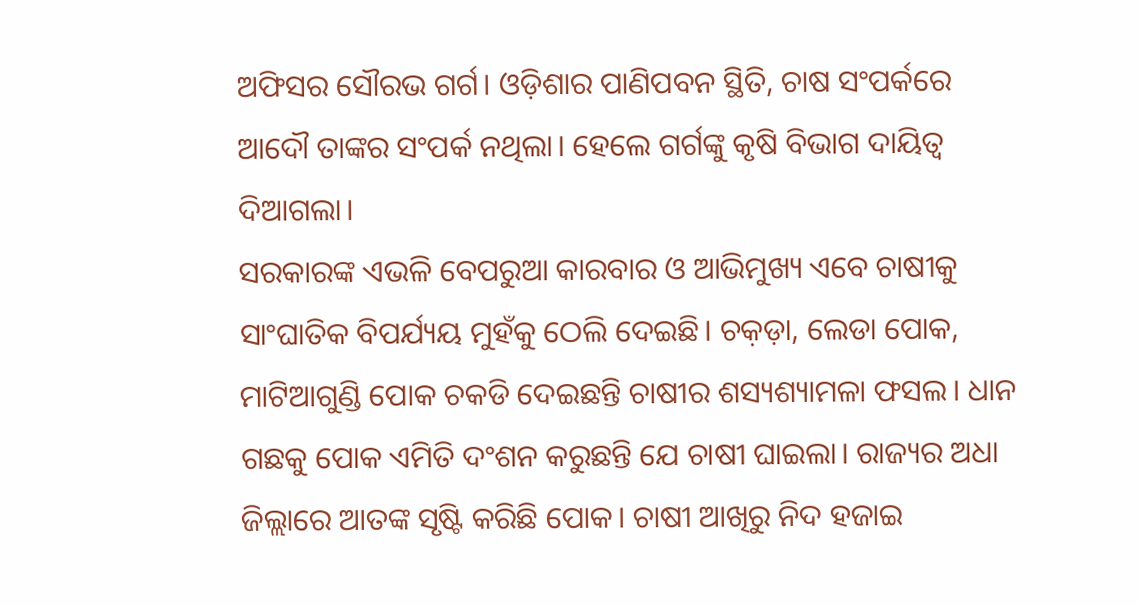ଅଫିସର ସୌରଭ ଗର୍ଗ। ଓଡ଼ିଶାର ପାଣିପବନ ସ୍ଥିତି, ଚାଷ ସଂପର୍କରେ ଆଦୌ ତାଙ୍କର ସଂପର୍କ ନଥିଲା। ହେଲେ ଗର୍ଗଙ୍କୁ କୃଷି ବିଭାଗ ଦାୟିତ୍ୱ ଦିଆଗଲା।
ସରକାରଙ୍କ ଏଭଳି ବେପରୁଆ କାରବାର ଓ ଆଭିମୁଖ୍ୟ ଏବେ ଚାଷୀକୁ ସାଂଘାତିକ ବିପର୍ଯ୍ୟୟ ମୁହଁକୁ ଠେଲି ଦେଇଛି। ଚକ଼ଡ଼ା, ଲେଡା ପୋକ, ମାଟିଆଗୁଣ୍ଡି ପୋକ ଚକଡି ଦେଇଛନ୍ତି ଚାଷୀର ଶସ୍ୟଶ୍ୟାମଳା ଫସଲ। ଧାନ ଗଛକୁ ପୋକ ଏମିତି ଦଂଶନ କରୁଛନ୍ତି ଯେ ଚାଷୀ ଘାଇଲା। ରାଜ୍ୟର ଅଧା ଜିଲ୍ଲାରେ ଆତଙ୍କ ସୃଷ୍ଟି କରିଛି ପୋକ। ଚାଷୀ ଆଖିରୁ ନିଦ ହଜାଇ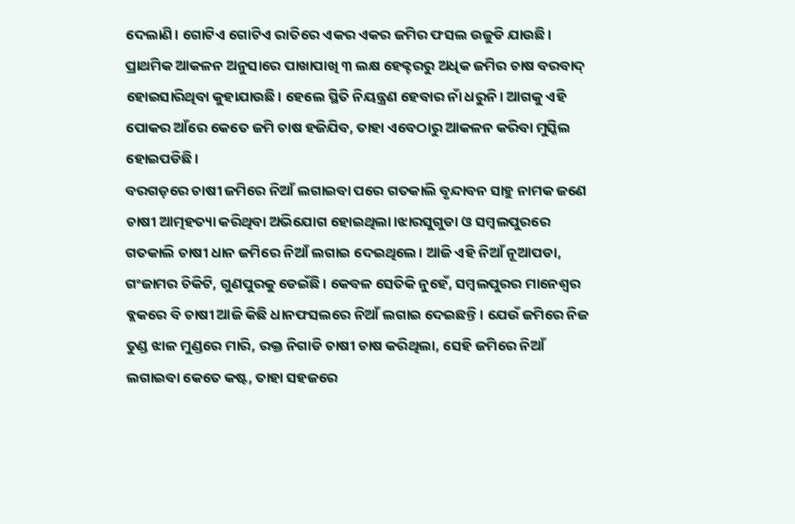ଦେଲାଣି। ଗୋଟିଏ ଗୋଟିଏ ରାତିରେ ଏକର ଏକର ଜମିର ଫସଲ ଉଜୁଡି ଯାଉଛି। ପ୍ରାଥମିକ ଆକଳନ ଅନୁସାରେ ପାଖାପାଖି ୩ ଲକ୍ଷ ହେକ୍ଟରରୁ ଅଧିକ ଜମିର ଚାଷ ବରବାଦ୍ ହୋଇସାରିଥିବା କୁହାଯାଉଛି। ହେଲେ ସ୍ଥିତି ନିୟନ୍ତ୍ରଣ ହେବାର ନାଁ ଧରୁନି। ଆଗକୁ ଏହି ପୋକର ଆଁରେ କେତେ ଜମି ଚାଷ ହଜିଯିବ, ତାହା ଏବେଠାରୁ ଆକଳନ କରିବା ମୁସ୍କିଲ ହୋଇପଡିଛି।
ବରଗଡ଼ରେ ଚାଷୀ ଜମିରେ ନିଆଁ ଲଗାଇବା ପରେ ଗତକାଲି ବୃନ୍ଦାବନ ସାହୁ ନାମକ ଜଣେ ଚାଷୀ ଆତ୍ମହତ୍ୟା କରିଥିବା ଅଭିଯୋଗ ହୋଇଥିଲା।ଝାରସୁଗୁଡା ଓ ସମ୍ବଲପୁରରେ ଗତକାଲି ଚାଷୀ ଧାନ ଜମିରେ ନିଆଁ ଲଗାଇ ଦେଇଥିଲେ। ଆଜି ଏହି ନିଆଁ ନୂଆପଡା, ଗଂଜାମର ଚିକିଟି, ଗୁଣପୁରକୁ ଡେଇଁଛି। କେବଳ ସେତିକି ନୁହେଁ, ସମ୍ବଲପୁରର ମାନେଶ୍ୱର ବ୍ଲକରେ ବି ଚାଷୀ ଆଜି କିଛି ଧାନଫସଲରେ ନିଆଁ ଲଗାଇ ଦେଇଛନ୍ତି। ଯେଉଁ ଜମିରେ ନିଜ ତୁଣ୍ଡ ଝାଳ ମୁଣ୍ଡରେ ମାରି, ରକ୍ତ ନିଗାଡି ଚାଷୀ ଚାଷ କରିଥିଲା, ସେହି ଜମିରେ ନିଆଁ ଲଗାଇବା କେତେ କଷ୍ଟ, ତାହା ସହଜରେ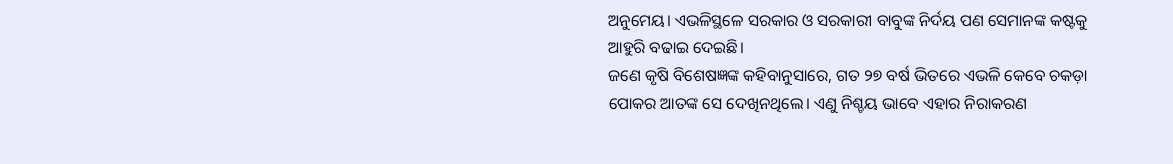ଅନୁମେୟ। ଏଭଳିସ୍ଥଳେ ସରକାର ଓ ସରକାରୀ ବାବୁଙ୍କ ନିର୍ଦୟ ପଣ ସେମାନଙ୍କ କଷ୍ଟକୁ ଆହୁରି ବଢାଇ ଦେଇଛି।
ଜଣେ କୃଷି ବିଶେଷଜ୍ଞଙ୍କ କହିବାନୁସାରେ, ଗତ ୨୭ ବର୍ଷ ଭିତରେ ଏଭଳି କେବେ ଚକଡ଼ା ପୋକର ଆତଙ୍କ ସେ ଦେଖିନଥିଲେ। ଏଣୁ ନିଶ୍ଚୟ ଭାବେ ଏହାର ନିରାକରଣ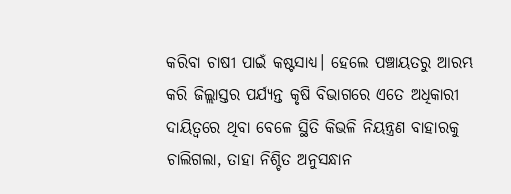କରିବା ଚାଷୀ ପାଇଁ କଷ୍ଟସାଧ୍ୟ। ହେଲେ ପଞ୍ଚାୟତରୁ ଆରମ୍ଭ କରି ଜିଲ୍ଲାସ୍ତର ପର୍ଯ୍ୟନ୍ତ କୃଷି ବିଭାଗରେ ଏତେ ଅଧିକାରୀ ଦାୟିତ୍ୱରେ ଥିବା ବେଳେ ସ୍ଥିତି କିଭଳି ନିୟନ୍ତ୍ରଣ ବାହାରକୁ ଚାଲିଗଲା, ତାହା ନିଶ୍ଚିତ ଅନୁସନ୍ଧାନ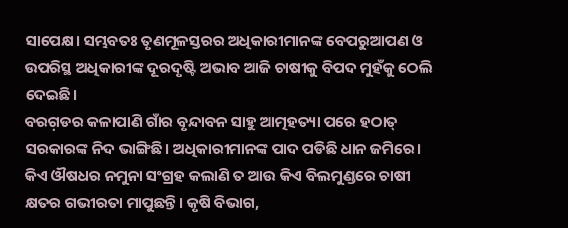ସାପେକ୍ଷ। ସମ୍ଭବତଃ ତୃଣମୂଳସ୍ତରର ଅଧିକାରୀମାନଙ୍କ ବେପରୁଆପଣ ଓ ଉପରିସ୍ଥ ଅଧିକାରୀଙ୍କ ଦୂରଦୃଷ୍ଟି ଅଭାବ ଆଜି ଚାଷୀକୁ ବିପଦ ମୁହଁକୁ ଠେଲି ଦେଇଛି।
ବରଗ଼ଡର କଳାପାଣି ଗାଁର ବୃନ୍ଦାବନ ସାହୁ ଆତ୍ମହତ୍ୟା ପରେ ହଠାତ୍ ସରକାରଙ୍କ ନିଦ ଭାଙ୍ଗିଛି। ଅଧିକାରୀମାନଙ୍କ ପାଦ ପଡିଛି ଧାନ ଜମିରେ। କିଏ ଔଷଧର ନମୁନା ସଂଗ୍ରହ କଲାଣି ତ ଆଉ କିଏ ବିଲମୁଣ୍ଡରେ ଚାଷୀ କ୍ଷତର ଗଭୀରତା ମାପୁଛନ୍ତି। କୃଷି ବିଭାଗ,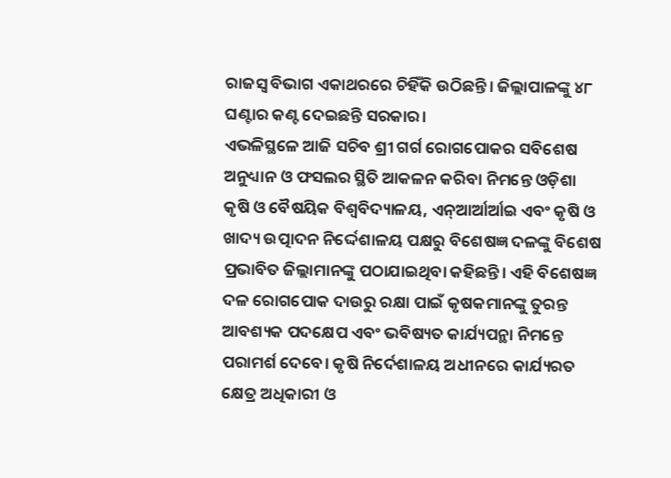ରାଜସ୍ୱ ବିଭାଗ ଏକାଥରରେ ଚିହିଁକି ଉଠିଛନ୍ତି। ଜିଲ୍ଲାପାଳଙ୍କୁ ୪୮ ଘଣ୍ଟାର କଣ୍ଟ ଦେଇଛନ୍ତି ସରକାର।
ଏଭଳିସ୍ଥଳେ ଆଜି ସଚିବ ଶ୍ରୀ ଗର୍ଗ ରୋଗପୋକର ସବିଶେଷ ଅନୁଧ୍ୟାନ ଓ ଫସଲର ସ୍ଥିତି ଆକଳନ କରିବା ନିମନ୍ତେ ଓଡ଼ିଶା କୃଷି ଓ ବୈଷୟିକ ବିଶ୍ୱବିଦ୍ୟାଳୟ, ଏନ୍ଆର୍ଆର୍ଆଇ ଏବଂ କୃଷି ଓ ଖାଦ୍ୟ ଉତ୍ପାଦନ ନିର୍ଦ୍ଦେଶାଳୟ ପକ୍ଷରୁ ବିଶେଷଜ୍ଞ ଦଳଙ୍କୁ ବିଶେଷ ପ୍ରଭାବିତ ଜିଲ୍ଲାମାନଙ୍କୁ ପଠାଯାଇଥିବା କହିଛନ୍ତି। ଏହି ବିଶେଷଜ୍ଞ ଦଳ ରୋଗପୋକ ଦାଉରୁ ରକ୍ଷା ପାଇଁ କୃଷକମାନଙ୍କୁ ତୁରନ୍ତ ଆବଶ୍ୟକ ପଦକ୍ଷେପ ଏବଂ ଭବିଷ୍ୟତ କାର୍ଯ୍ୟପନ୍ଥା ନିମନ୍ତେ ପରାମର୍ଶ ଦେବେ। କୃଷି ନିର୍ଦେଶାଳୟ ଅଧୀନରେ କାର୍ଯ୍ୟରତ କ୍ଷେତ୍ର ଅଧିକାରୀ ଓ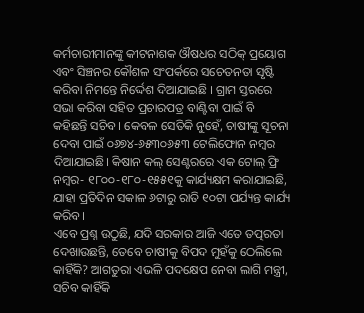କର୍ମଚାରୀମାନଙ୍କୁ କୀଟନାଶକ ଔଷଧର ସଠିକ୍ ପ୍ରୟୋଗ ଏବଂ ସିଞ୍ଚନର କୌଶଳ ସଂପର୍କରେ ସଚେତନତା ସୃଷ୍ଟି କରିବା ନିମନ୍ତେ ନିର୍ଦ୍ଦେଶ ଦିଆଯାଇଛି । ଗ୍ରାମ ସ୍ତରରେ ସଭା କରିବା ସହିତ ପ୍ରଚାରପତ୍ର ବାଣ୍ଟିବା ପାଇଁ ବି କହିଛନ୍ତି ସଚିବ। କେବଳ ସେତିକି ନୁହେଁ, ଚାଷୀଙ୍କୁ ସୂଚନା ଦେବା ପାଇଁ ୦୬୭୪-୬୫୩୦୬୫୩ ଟେଲିଫୋନ ନମ୍ବର ଦିଆଯାଇଛି। କିଷାନ କଲ୍ ସେଣ୍ଟରରେ ଏକ ଟୋଲ୍ ଫ୍ରି ନମ୍ବର- ୧୮୦୦-୧୮୦-୧୫୫୧କୁ କାର୍ଯ୍ୟକ୍ଷମ କରାଯାଇଛି, ଯାହା ପ୍ରତିଦିନ ସକାଳ ୬ଟାରୁ ରାତି ୧୦ଟା ପର୍ଯ୍ୟନ୍ତ କାର୍ଯ୍ୟ କରିବ।
ଏବେ ପ୍ରଶ୍ନ ଉଠୁଛି, ଯଦି ସରକାର ଆଜି ଏତେ ତତ୍ପରତା ଦେଖାଉଛନ୍ତି, ତେବେ ଚାଷୀକୁ ବିପଦ ମୁହଁକୁ ଠେଲିଲେ କାହିଁକି? ଆଗତୁରା ଏଭଳି ପଦକ୍ଷେପ ନେବା ଲାଗି ମନ୍ତ୍ରୀ, ସଚିବ କାହିଁକି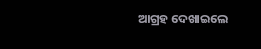ଆଗ୍ରହ ଦେଖାଇଲେ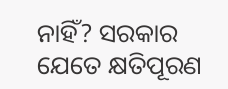ନାହିଁ? ସରକାର ଯେତେ କ୍ଷତିପୂରଣ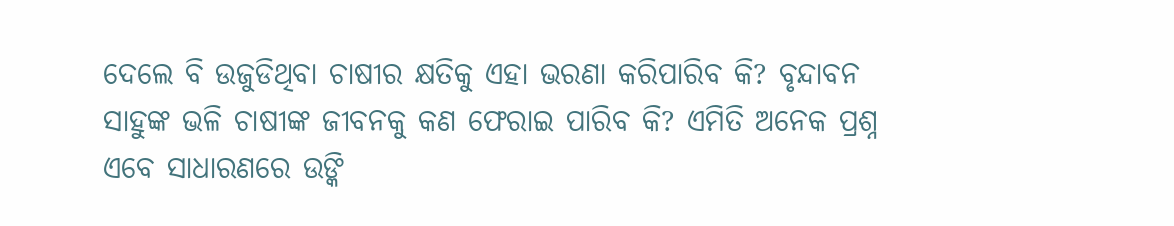ଦେଲେ ବି ଉଜୁଡିଥିବା ଚାଷୀର କ୍ଷତିକୁ ଏହା ଭରଣା କରିପାରିବ କି? ବୃନ୍ଦାବନ ସାହୁଙ୍କ ଭଳି ଚାଷୀଙ୍କ ଜୀବନକୁ କଣ ଫେରାଇ ପାରିବ କି? ଏମିତି ଅନେକ ପ୍ରଶ୍ନ ଏବେ ସାଧାରଣରେ ଉଙ୍କି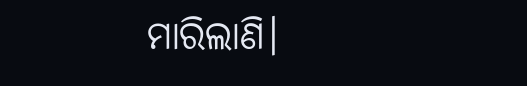ମାରିଲାଣି।